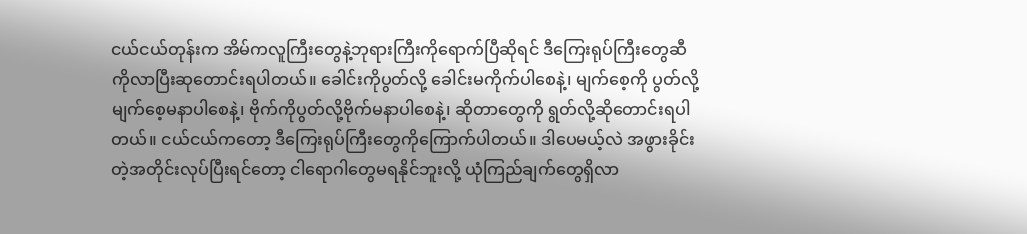ငယ်ငယ်တုန်းက အိမ်ကလူကြီးတွေနဲ့ဘုရားကြီးကိုရောက်ပြီဆိုရင် ဒီကြေးရုပ်ကြီးတွေဆီကိုလာပြီးဆုတောင်းရပါတယ်။ ခေါင်းကိုပွတ်လို့ ခေါင်းမကိုက်ပါစေနဲ့၊ မျက်စေ့ကို ပွတ်လို့မျက်စေ့မနာပါစေနဲ့၊ ဗိုက်ကိုပွတ်လို့ဗိုက်မနာပါစေနဲ့၊ ဆိုတာတွေကို ရွတ်လို့ဆိုတောင်းရပါတယ်။ ငယ်ငယ်ကတော့ ဒီကြေးရုပ်ကြီးတွေကိုကြောက်ပါတယ်။ ဒါပေမယ့်လဲ အဖွားခိုင်းတဲ့အတိုင်းလုပ်ပြီးရင်တော့ ငါရောဂါတွေမရနိုင်ဘူးလို့ ယုံကြည်ချက်တွေရှိလာ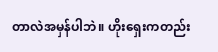တာလဲအမှန်ပါဘဲ။ ဟိုးရှေးကတည်း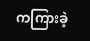ကကြားခဲ့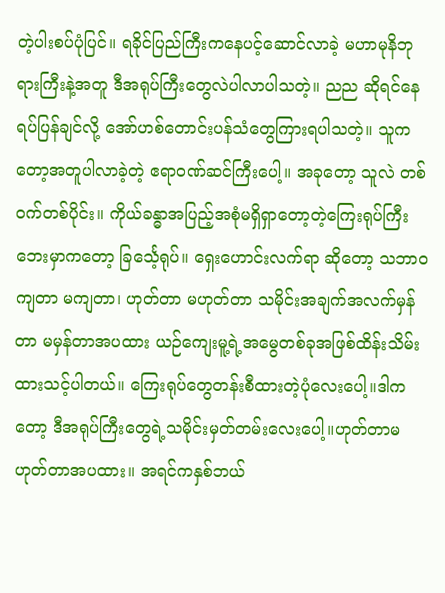တဲ့ပါးစပ်ပုံပြင်။ ရခိုင်ပြည်ကြီးကနေပင့်ဆောင်လာခဲ့ မဟာမုနိဘုရားကြီးနဲ့အတူ ဒီအရုပ်ကြီးတွေလဲပါလာပါသတဲ့။ ညည ဆိုရင်နေရပ်ပြန်ချင်လို့ အော်ဟစ်တောင်းပန်သံတွေကြားရပါသတဲ့။ သူကတော့အတူပါလာခဲ့တဲ့ ဧရာဝဏ်ဆင်ကြီးပေါ့။ အခုတော့ သူလဲ တစ်ဝက်တစ်ပိုင်း။ ကိုယ်ခန္ဓာအပြည့်အစုံမရှိရှာတော့တဲ့ကြေးရုပ်ကြီးဘေးမှာကတော့ ခြင်္သေ့ရုပ်။ ရှေးဟောင်းလက်ရာ ဆိုတော့ သဘာဝကျတာ မကျတာ၊ ဟုတ်တာ မဟုတ်တာ သမိုင်းအချက်အလက်မှန်တာ မမှန်တာအပထား ယဉ်ကျေးမူ့ရဲ့အမွေတစ်ခုအဖြစ်ထိန်းသိမ်းထားသင့်ပါတယ်။ ကြေးရုပ်တွေတန်းစီထားတဲ့ပုံလေးပေါ့။ဒါကတော့ ဒီအရုပ်ကြီးတွေရဲ့သမိုင်းမှတ်တမ်းလေးပေါ့။ဟုတ်တာမဟုတ်တာအပထား။ အရင်ကနှစ်ဘယ်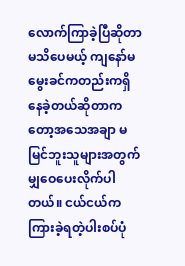လောက်ကြာခဲ့ပြီဆိုတာမသိပေမယ့် ကျနော်မမွေးခင်ကတည်းကရှိနေခဲ့တယ်ဆိုတာကတော့အသေအချာ မမြင်ဘူးသူများအတွက်မျှဝေပေးလိုက်ပါတယ်။ ငယ်ငယ်ကကြားခဲ့ရတဲ့ပါးစပ်ပုံ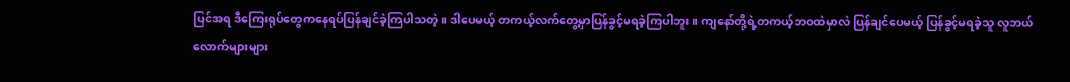ပြင်အရ ဒီကြေးရုပ်တွေကနေရပ်ပြန်ချင်ခဲ့ကြပါသတဲ့။ ဒါပေမယ့် တကယ့်လက်တွေ့မှာပြန်ခွင့်မရခဲ့ကြပါဘူး။ ကျနော်တို့ရဲ့တကယ့်ဘဝထဲမှာလဲ ပြန်ချင်ပေမယ့် ပြန်ခွင့်မရခဲ့သူ လူဘယ်လောက်များများ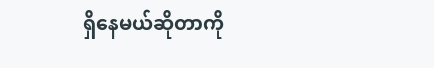ရှိနေမယ်ဆိုတာကို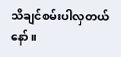သိချင်စမ်းပါလှတယ်နော်။